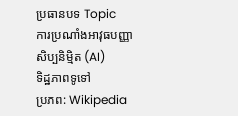ប្រធានបទ Topic
ការប្រណាំងអាវុធបញ្ញាសិប្បនិម្មិត (AI)
ទិដ្ឋភាពទូទៅ
ប្រភព: Wikipedia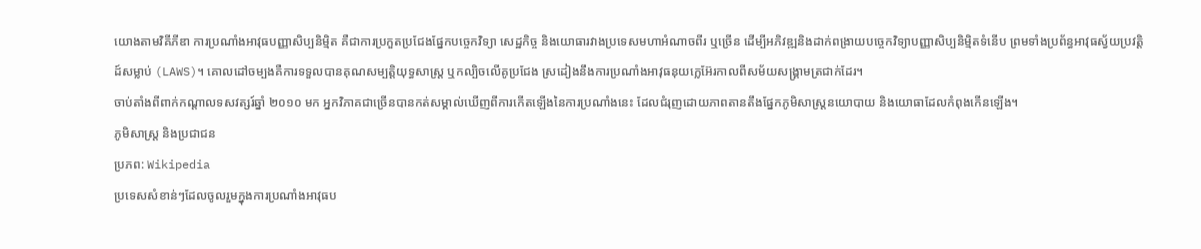យោងតាមវិគីភីឌា ការប្រណាំងអាវុធបញ្ញាសិប្បនិម្មិត គឺជាការប្រកួតប្រជែងផ្នែកបច្ចេកវិទ្យា សេដ្ឋកិច្ច និងយោធារវាងប្រទេសមហាអំណាចពីរ ឬច្រើន ដើម្បីអភិវឌ្ឍនិងដាក់ពង្រាយបច្ចេកវិទ្យាបញ្ញាសិប្បនិម្មិតទំនើប ព្រមទាំងប្រព័ន្ធអាវុធស្វ័យប្រវត្តិដ៍សម្លាប់ (LAWS)។ គោលដៅចម្បងគឺការទទួលបានគុណសម្បត្តិយុទ្ធសាស្ត្រ ឬកល្បិចលើគូប្រជែង ស្រដៀងនឹងការប្រណាំងអាវុធនុយក្លេអ៊ែរកាលពីសម័យសង្គ្រាមត្រជាក់ដែរ។
ចាប់តាំងពីពាក់កណ្តាលទសវត្សរ៍ឆ្នាំ ២០១០ មក អ្នកវិភាគជាច្រើនបានកត់សម្គាល់ឃើញពីការកើតឡើងនៃការប្រណាំងនេះ ដែលជំរុញដោយភាពតានតឹងផ្នែកភូមិសាស្ត្រនយោបាយ និងយោធាដែលកំពុងកើនឡើង។
ភូមិសាស្ត្រ និងប្រជាជន
ប្រភព: Wikipedia
ប្រទេសសំខាន់ៗដែលចូលរួមក្នុងការប្រណាំងអាវុធប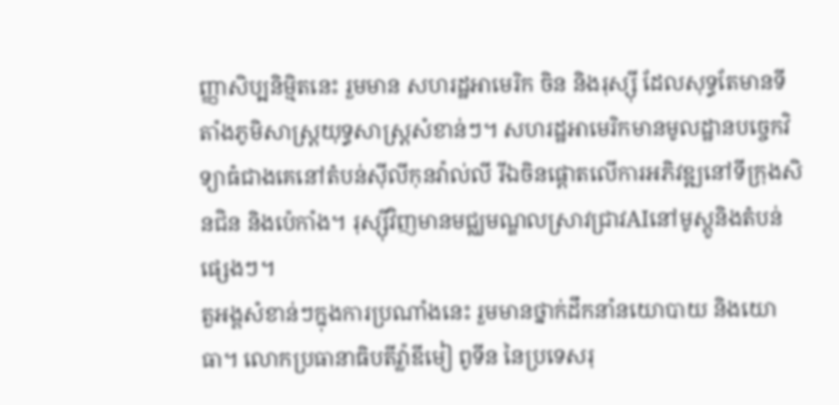ញ្ញាសិប្បនិម្មិតនេះ រួមមាន សហរដ្ឋអាមេរិក ចិន និងរុស្ស៊ី ដែលសុទ្ធតែមានទីតាំងភូមិសាស្ត្រយុទ្ធសាស្ត្រសំខាន់ៗ។ សហរដ្ឋអាមេរិកមានមូលដ្ឋានបច្ចេកវិទ្យាធំជាងគេនៅតំបន់ស៊ីលីកុនវ៉ាល់លី រីឯចិនផ្តោតលើការអភិវឌ្ឍនៅទីក្រុងសិនជិន និងប៉េកាំង។ រុស្ស៊ីវិញមានមជ្ឈមណ្ឌលស្រាវជ្រាវAIនៅមូស្គូនិងតំបន់ផ្សេងៗ។
តួអង្គសំខាន់ៗក្នុងការប្រណាំងនេះ រួមមានថ្នាក់ដឹកនាំនយោបាយ និងយោធា។ លោកប្រធានាធិបតីវ្ល៉ាឌីមៀ ពូទីន នៃប្រទេសរុ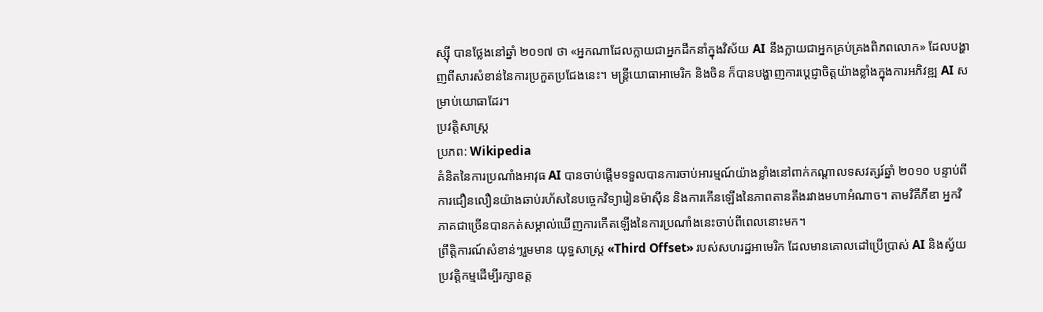ស្ស៊ី បានថ្លែងនៅឆ្នាំ ២០១៧ ថា «អ្នកណាដែលក្លាយជាអ្នកដឹកនាំក្នុងវិស័យ AI នឹងក្លាយជាអ្នកគ្រប់គ្រងពិភពលោក» ដែលបង្ហាញពីសារសំខាន់នៃការប្រកួតប្រជែងនេះ។ មន្ត្រីយោធាអាមេរិក និងចិន ក៏បានបង្ហាញការប្តេជ្ញាចិត្តយ៉ាងខ្លាំងក្នុងការអភិវឌ្ឍ AI សម្រាប់យោធាដែរ។
ប្រវត្តិសាស្ត្រ
ប្រភព: Wikipedia
គំនិតនៃការប្រណាំងអាវុធ AI បានចាប់ផ្តើមទទួលបានការចាប់អារម្មណ៍យ៉ាងខ្លាំងនៅពាក់កណ្តាលទសវត្សរ៍ឆ្នាំ ២០១០ បន្ទាប់ពីការជឿនលឿនយ៉ាងឆាប់រហ័សនៃបច្ចេកវិទ្យារៀនម៉ាស៊ីន និងការកើនឡើងនៃភាពតានតឹងរវាងមហាអំណាច។ តាមវិគីភីឌា អ្នកវិភាគជាច្រើនបានកត់សម្គាល់ឃើញការកើតឡើងនៃការប្រណាំងនេះចាប់ពីពេលនោះមក។
ព្រឹត្តិការណ៍សំខាន់ៗរួមមាន យុទ្ធសាស្ត្រ «Third Offset» របស់សហរដ្ឋអាមេរិក ដែលមានគោលដៅប្រើប្រាស់ AI និងស្វ័យប្រវត្តិកម្មដើម្បីរក្សាឧត្ត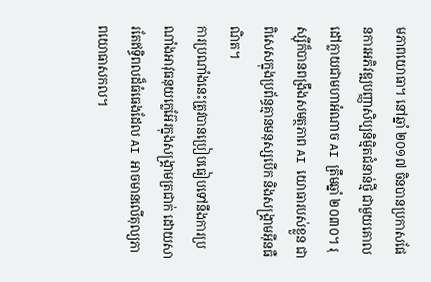មភាពយោធា។ នៅឆ្នាំ ២០១៧ ចិនបានប្រកាសផែនការអភិវឌ្ឍបញ្ញាសិប្បនិម្មិតជំនាន់ថ្មី ជាមួយគោលដៅក្លាយជាមហាអំណាច AI ត្រឹមឆ្នាំ ២០៣០។ រុស្ស៊ីក៏បានពង្រឹងសមត្ថភាព AI យោធារបស់ខ្លួន ជាពិសេសក្នុងប្រព័ន្ធគ្មានមនុស្សបើក និងសង្គ្រាមអ៊ីនធឺណិត។
ការប្រណាំងនេះត្រូវបានប្រៀបធៀបទៅនឹងការប្រណាំងអាវុធនុយក្លេអ៊ែរក្នុងសង្គ្រាមត្រជាក់ ដោយសារតែឥទ្ធិពលដ៏ធំធេងដែល AI អាចមានលើតុល្យភាពយោធាសកល។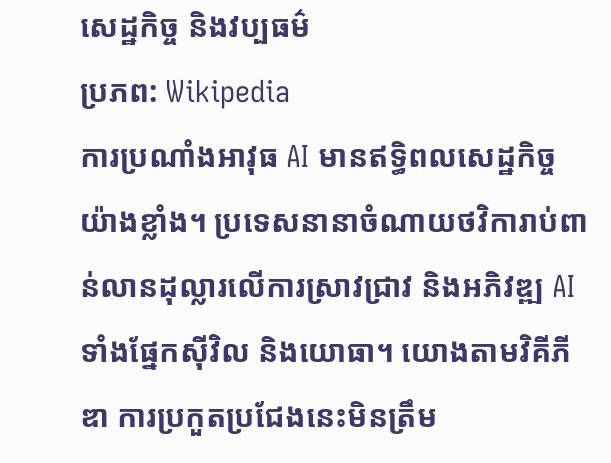សេដ្ឋកិច្ច និងវប្បធម៌
ប្រភព: Wikipedia
ការប្រណាំងអាវុធ AI មានឥទ្ធិពលសេដ្ឋកិច្ចយ៉ាងខ្លាំង។ ប្រទេសនានាចំណាយថវិការាប់ពាន់លានដុល្លារលើការស្រាវជ្រាវ និងអភិវឌ្ឍ AI ទាំងផ្នែកស៊ីវិល និងយោធា។ យោងតាមវិគីភីឌា ការប្រកួតប្រជែងនេះមិនត្រឹម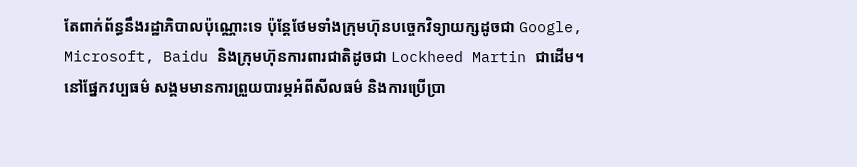តែពាក់ព័ន្ធនឹងរដ្ឋាភិបាលប៉ុណ្ណោះទេ ប៉ុន្តែថែមទាំងក្រុមហ៊ុនបច្ចេកវិទ្យាយក្សដូចជា Google, Microsoft, Baidu និងក្រុមហ៊ុនការពារជាតិដូចជា Lockheed Martin ជាដើម។
នៅផ្នែកវប្បធម៌ សង្គមមានការព្រួយបារម្ភអំពីសីលធម៌ និងការប្រើប្រា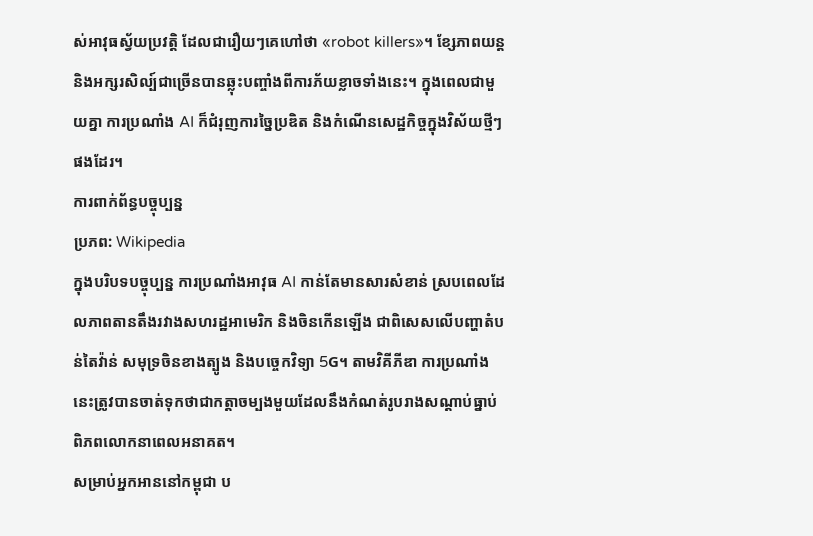ស់អាវុធស្វ័យប្រវត្តិ ដែលជារឿយៗគេហៅថា «robot killers»។ ខ្សែភាពយន្ត និងអក្សរសិល្ប៍ជាច្រើនបានឆ្លុះបញ្ចាំងពីការភ័យខ្លាចទាំងនេះ។ ក្នុងពេលជាមួយគ្នា ការប្រណាំង AI ក៏ជំរុញការច្នៃប្រឌិត និងកំណើនសេដ្ឋកិច្ចក្នុងវិស័យថ្មីៗផងដែរ។
ការពាក់ព័ន្ធបច្ចុប្បន្ន
ប្រភព: Wikipedia
ក្នុងបរិបទបច្ចុប្បន្ន ការប្រណាំងអាវុធ AI កាន់តែមានសារសំខាន់ ស្របពេលដែលភាពតានតឹងរវាងសហរដ្ឋអាមេរិក និងចិនកើនឡើង ជាពិសេសលើបញ្ហាតំបន់តៃវ៉ាន់ សមុទ្រចិនខាងត្បូង និងបច្ចេកវិទ្យា 5G។ តាមវិគីភីឌា ការប្រណាំងនេះត្រូវបានចាត់ទុកថាជាកត្តាចម្បងមួយដែលនឹងកំណត់រូបរាងសណ្តាប់ធ្នាប់ពិភពលោកនាពេលអនាគត។
សម្រាប់អ្នកអាននៅកម្ពុជា ប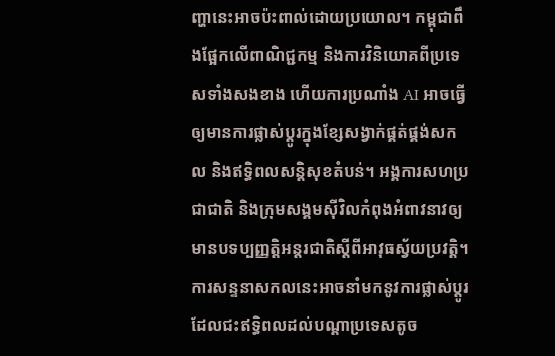ញ្ហានេះអាចប៉ះពាល់ដោយប្រយោល។ កម្ពុជាពឹងផ្អែកលើពាណិជ្ជកម្ម និងការវិនិយោគពីប្រទេសទាំងសងខាង ហើយការប្រណាំង AI អាចធ្វើឲ្យមានការផ្លាស់ប្តូរក្នុងខ្សែសង្វាក់ផ្គត់ផ្គង់សកល និងឥទ្ធិពលសន្តិសុខតំបន់។ អង្គការសហប្រជាជាតិ និងក្រុមសង្គមស៊ីវិលកំពុងអំពាវនាវឲ្យមានបទប្បញ្ញត្តិអន្តរជាតិស្តីពីអាវុធស្វ័យប្រវត្តិ។ ការសន្ទនាសកលនេះអាចនាំមកនូវការផ្លាស់ប្តូរដែលជះឥទ្ធិពលដល់បណ្តាប្រទេសតូច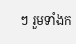ៗ រួមទាំងក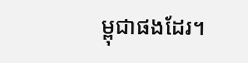ម្ពុជាផងដែរ។